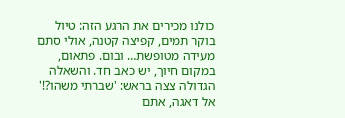כולנו מכירים את הרגע הזה: טיול בוקר תמים, קפיצה קטנה, אולי סתם מעידה מטופשת… ובום. פתאום, במקום חיוך, יש כאב חד. והשאלה הגדולה צצה בראש: 'שברתי משהו?!' אל דאגה, אתם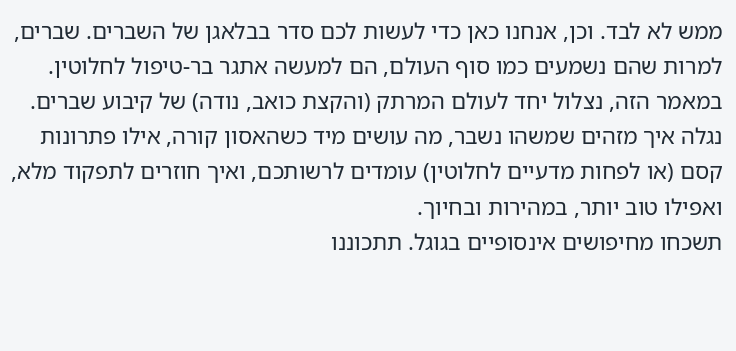ממש לא לבד. וכן, אנחנו כאן כדי לעשות לכם סדר בבלאגן של השברים. שברים, למרות שהם נשמעים כמו סוף העולם, הם למעשה אתגר בר-טיפול לחלוטין.
במאמר הזה, נצלול יחד לעולם המרתק (והקצת כואב, נודה) של קיבוע שברים. נגלה איך מזהים שמשהו נשבר, מה עושים מיד כשהאסון קורה, אילו פתרונות קסם (או לפחות מדעיים לחלוטין) עומדים לרשותכם, ואיך חוזרים לתפקוד מלא, ואפילו טוב יותר, במהירות ובחיוך.
תשכחו מחיפושים אינסופיים בגוגל. תתכוננו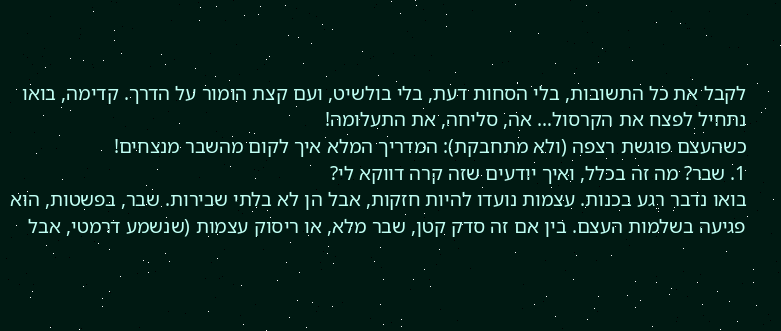לקבל את כל התשובות, בלי הסחות דעת, בלי בולשיט, ועם קצת הומור על הדרך. קדימה, בואו נתחיל לפצח את הקרסול… אה, סליחה, את התעלומה!
כשהעצם פוגשת רצפה (ולא מתחבקת): המדריך המלא איך לקום מהשבר מנצחים!
1. שבר? מה זה בכלל, ואיך יודעים שזה קרה דווקא לי?
בואו נדבר רגע בכנות. עצמות נועדו להיות חזקות, אבל הן לא בלתי שבירות. שבר, בפשטות, הוא פגיעה בשלמות העצם. בין אם זה סדק קטן, שבר מלא, או ריסוק עצמות (שנשמע דרמטי, אבל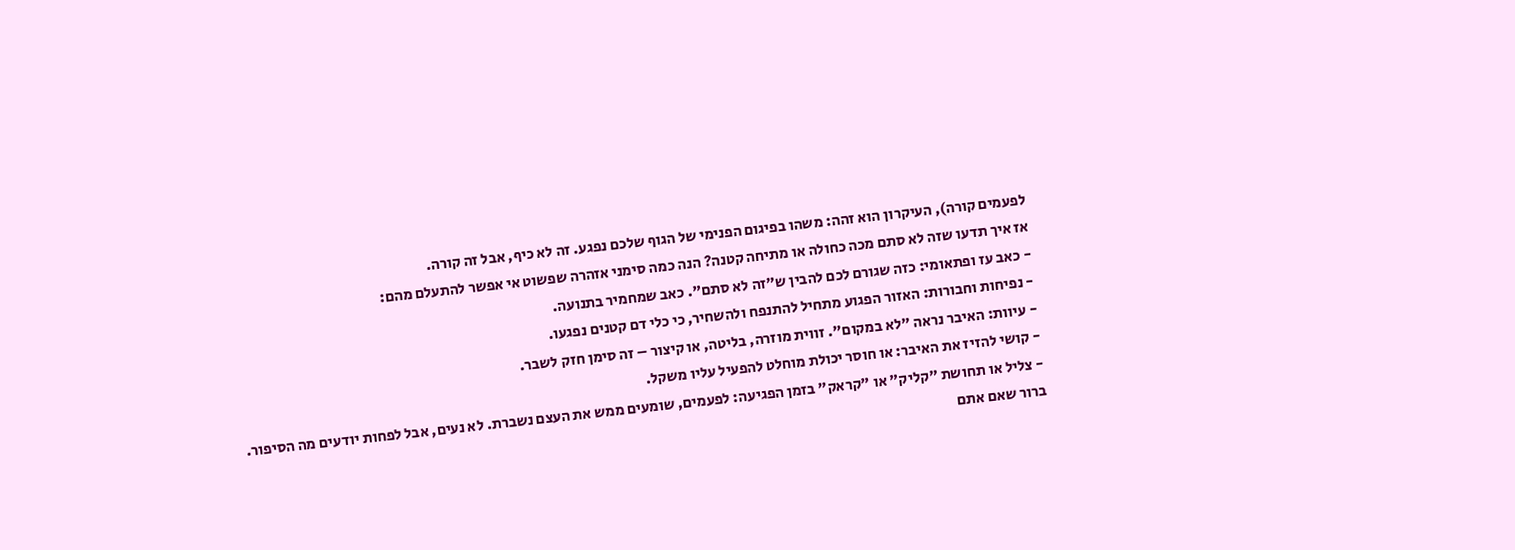לפעמים קורה), העיקרון הוא זהה: משהו בפיגום הפנימי של הגוף שלכם נפגע. זה לא כיף, אבל זה קורה.
אז איך תדעו שזה לא סתם מכה כחולה או מתיחה קטנה? הנה כמה סימני אזהרה שפשוט אי אפשר להתעלם מהם:
- כאב עז ופתאומי: כזה שגורם לכם להבין ש"זה לא סתם". כאב שמחמיר בתנועה.
- נפיחות וחבורות: האזור הפגוע מתחיל להתנפח ולהשחיר, כי כלי דם קטנים נפגעו.
- עיוות: האיבר נראה "לא במקום". זווית מוזרה, בליטה, או קיצור – זה סימן חזק לשבר.
- קושי להזיז את האיבר: או חוסר יכולת מוחלט להפעיל עליו משקל.
- צליל או תחושת "קליק" או "קראק" בזמן הפגיעה: לפעמים, שומעים ממש את העצם נשברת. לא נעים, אבל לפחות יודעים מה הסיפור.
ברור שאם אתם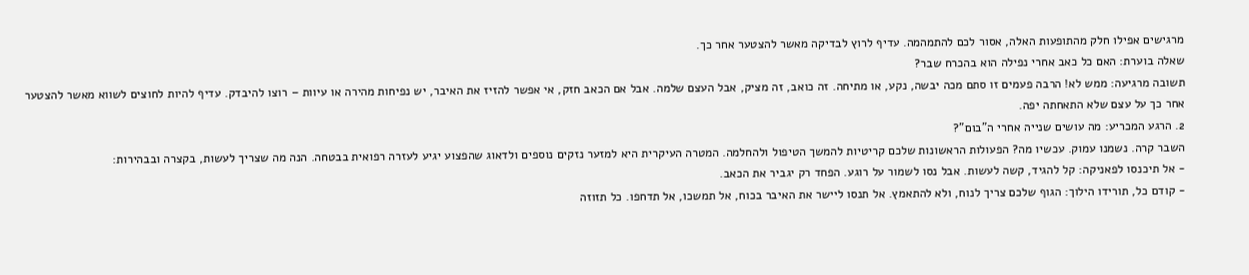מרגישים אפילו חלק מהתופעות האלה, אסור לכם להתמהמה. עדיף לרוץ לבדיקה מאשר להצטער אחר כך.
שאלה בוערת: האם כל כאב אחרי נפילה הוא בהכרח שבר?
תשובה מרגיעה: ממש לא! הרבה פעמים זו סתם מכה יבשה, נקע, או מתיחה. זה כואב, זה מציק, אבל העצם שלמה. אבל אם הכאב חזק, אי אפשר להזיז את האיבר, יש נפיחות מהירה או עיוות – רוצו להיבדק. עדיף להיות לחוצים לשווא מאשר להצטער אחר כך על עצם שלא התאחתה יפה.
2. הרגע המכריע: מה עושים שנייה אחרי ה"בום"?
השבר קרה. נשמנו עמוק. עכשיו מה? הפעולות הראשונות שלכם קריטיות להמשך הטיפול ולהחלמה. המטרה העיקרית היא למזער נזקים נוספים ולדאוג שהפצוע יגיע לעזרה רפואית בבטחה. הנה מה שצריך לעשות, בקצרה ובבהירות:
- אל תיכנסו לפאניקה: קל להגיד, קשה לעשות. אבל נסו לשמור על רוגע. הפחד רק יגביר את הכאב.
- קודם כל, תורידו הילוך: הגוף שלכם צריך לנוח, ולא להתאמץ. אל תנסו ליישר את האיבר בכוח, אל תמשכו, אל תדחפו. כל תזוזה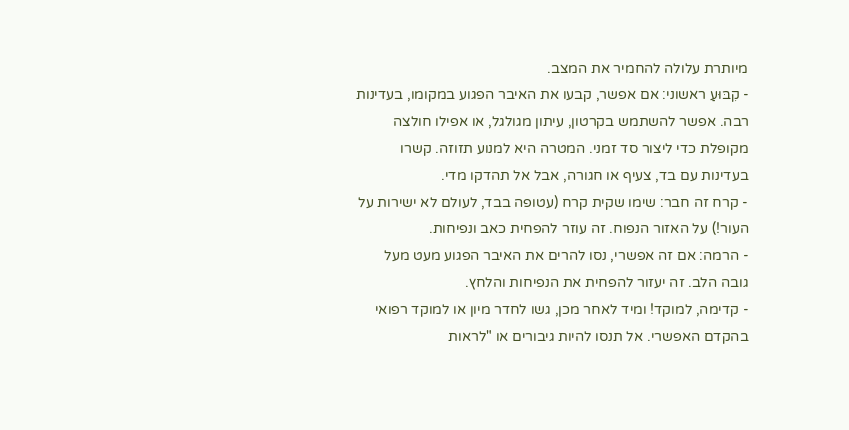מיותרת עלולה להחמיר את המצב.
- קִבּוּעַ ראשוני: אם אפשר, קבעו את האיבר הפגוע במקומו, בעדינות רבה. אפשר להשתמש בקרטון, עיתון מגולגל, או אפילו חולצה מקופלת כדי ליצור סד זמני. המטרה היא למנוע תזוזה. קשרו בעדינות עם בד, צעיף או חגורה, אבל אל תהדקו מדי.
- קרח זה חבר: שימו שקית קרח (עטופה בבד, לעולם לא ישירות על העור!) על האזור הנפוח. זה עוזר להפחית כאב ונפיחות.
- הרמה: אם זה אפשרי, נסו להרים את האיבר הפגוע מעט מעל גובה הלב. זה יעזור להפחית את הנפיחות והלחץ.
- קדימה, למוקד! ומיד לאחר מכן, גשו לחדר מיון או למוקד רפואי בהקדם האפשרי. אל תנסו להיות גיבורים או "לראות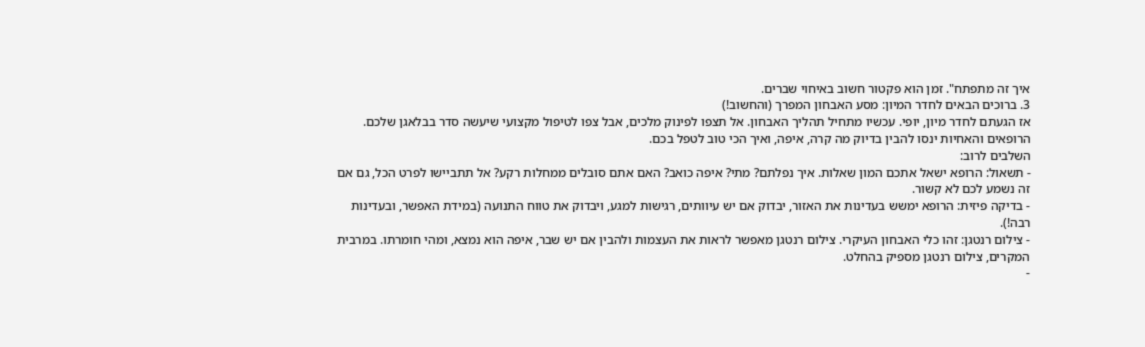איך זה מתפתח". זמן הוא פקטור חשוב באיחוי שברים.
3. ברוכים הבאים לחדר המיון: מסע האבחון המפרך (והחשוב!)
אז הגעתם לחדר מיון, יופי. עכשיו מתחיל תהליך האבחון. אל תצפו לפינוק מלכים, אבל צפו לטיפול מקצועי שיעשה סדר בבלאגן שלכם. הרופאים והאחיות ינסו להבין בדיוק מה קרה, איפה, ואיך הכי טוב לטפל בכם.
השלבים לרוב:
- תשאול: הרופא ישאל אתכם המון שאלות. איך נפלתם? מתי? איפה כואב? האם אתם סובלים ממחלות רקע? אל תתביישו לפרט הכל, גם אם זה נשמע לכם לא קשור.
- בדיקה פיזית: הרופא ימשש בעדינות את האזור, יבדוק אם יש עיוותים, רגישות למגע, ויבדוק את טווח התנועה (במידת האפשר, ובעדינות רבה!).
- צילום רנטגן: זהו כלי האבחון העיקרי. צילום רנטגן מאפשר לראות את העצמות ולהבין אם יש שבר, איפה הוא נמצא, ומהי חומרתו. במרבית המקרים, צילום רנטגן מספיק בהחלט.
-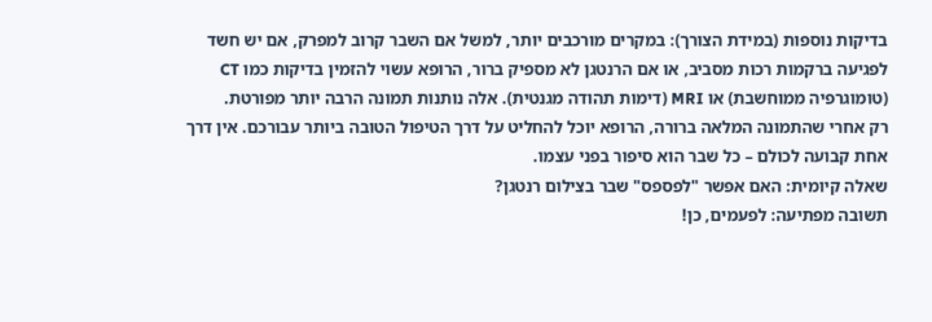בדיקות נוספות (במידת הצורך): במקרים מורכבים יותר, למשל אם השבר קרוב למפרק, אם יש חשד לפגיעה ברקמות רכות מסביב, או אם הרנטגן לא מספיק ברור, הרופא עשוי להזמין בדיקות כמו CT (טומוגרפיה ממוחשבת) או MRI (דימות תהודה מגנטית). אלה נותנות תמונה הרבה יותר מפורטת.
רק אחרי שהתמונה המלאה ברורה, הרופא יוכל להחליט על דרך הטיפול הטובה ביותר עבורכם. אין דרך אחת קבועה לכולם – כל שבר הוא סיפור בפני עצמו.
שאלה קיומית: האם אפשר "לפספס" שבר בצילום רנטגן?
תשובה מפתיעה: לפעמים, כן!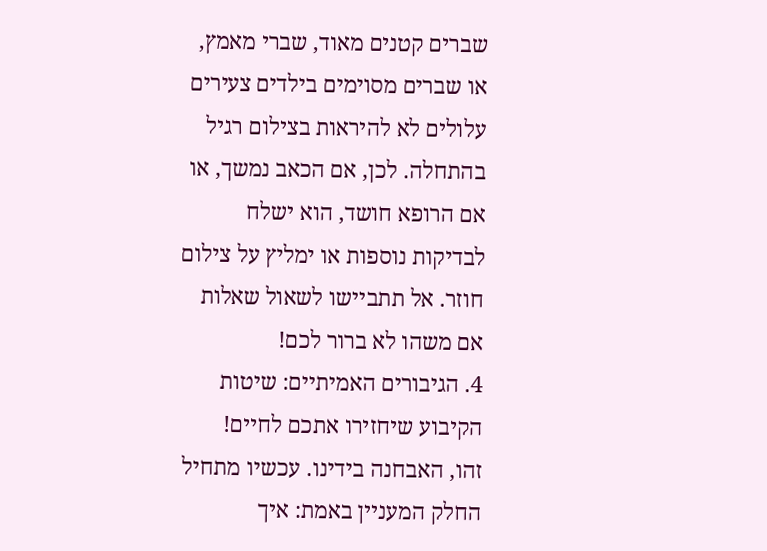שברים קטנים מאוד, שברי מאמץ, או שברים מסוימים בילדים צעירים עלולים לא להיראות בצילום רגיל בהתחלה. לכן, אם הכאב נמשך, או אם הרופא חושד, הוא ישלח לבדיקות נוספות או ימליץ על צילום חוזר. אל תתביישו לשאול שאלות אם משהו לא ברור לכם!
4. הגיבורים האמיתיים: שיטות הקיבוע שיחזירו אתכם לחיים!
זהו, האבחנה בידינו. עכשיו מתחיל החלק המעניין באמת: איך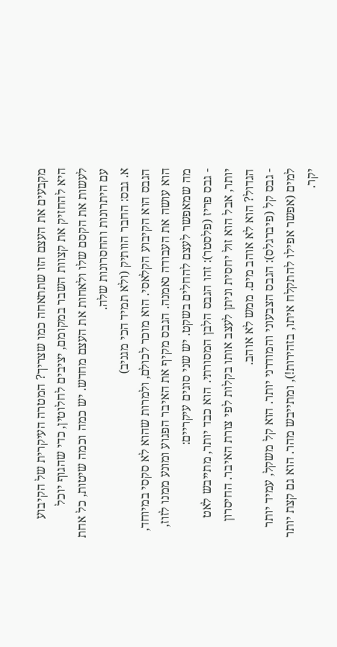מקבעים את העצם הזו שתתאחה כמו שצריך? המטרה העיקרית של הקיבוע היא להחזיק את קצוות השבר במקומם, יציבים לחלוטין, כדי שהגוף יוכל לעשות את הקסם שלו ולאחות את העצם מחדש. יש כמה וכמה שיטות, כל אחת עם היתרונות והחסרונות שלה.
א. גבס: החבר הוותיק (ולא תמיד הכי מגניב)
הגבס הוא הקיבוע הקלאסי. הוא מוכר לכולם, ולמרות שהוא לא סקסי במיוחד, הוא עושה את העבודה נאמנה. הגבס מקיף את האיבר הפגוע ומונע ממנו לזוז, מה שמאפשר לעצם להחלים בשקט. יש שני סוגים עיקריים:
- גבס פריז (פלסטר): זהו הגבס הלבן המסורתי. הוא כבד יותר, מתייבש לאט יותר, אבל הוא זול יחסית וניתן לעצב אותו בקלות לפי צורת האיבר. החיסרון הגדול? הוא לא אוהב מים. ממש לא אוהב.
- גבס קל (פיברגלס): הגבס הצבעוני והמודרני יותר. הוא קל משקל, עמיד יותר למים (אפשר אפילו להתקלח איתו, בזהירות!), ומתייבש מהר. הוא גם קצת יותר יקר.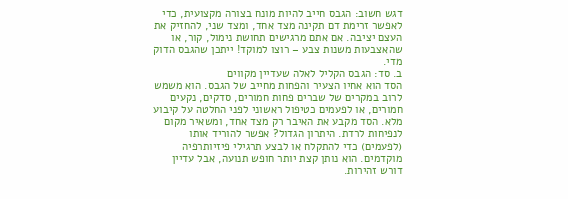דגש חשוב: הגבס חייב להיות מונח בצורה מקצועית, כדי לאפשר זרימת דם תקינה מצד אחד, ומצד שני, להחזיק את העצם יציבה. אם אתם מרגישים תחושת נימול, קור, או שהאצבעות משנות צבע – רוצו למוקד! ייתכן שהגבס הדוק מדי.
ב. סד: הגבס הקליל לאלה שעדיין מקווים
הסד הוא אחיו הצעיר והפחות מחייב של הגבס. הוא משמש לרוב במקרים של שברים פחות חמורים, סדקים, נקעים חמורים, או לפעמים כטיפול ראשוני לפני החלטה על קיבוע מלא. הסד מקבע את האיבר רק מצד אחד, ומשאיר מקום לנפיחות לרדת. היתרון הגדול? אפשר להוריד אותו (לפעמים) כדי להתקלח או לבצע תרגילי פיזיותרפיה מוקדמים. הוא נותן קצת יותר חופש תנועה, אבל עדיין דורש זהירות.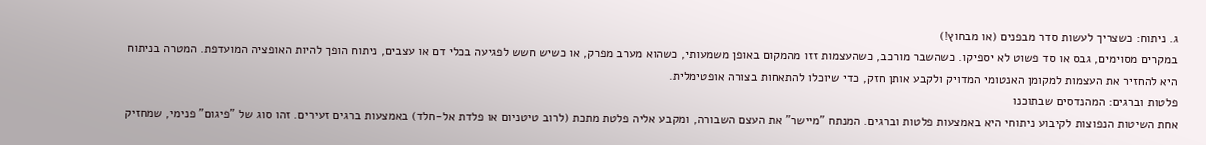ג. ניתוח: כשצריך לעשות סדר מבפנים (או מבחוץ!)
במקרים מסוימים, גבס או סד פשוט לא יספיקו. כשהשבר מורכב, כשהעצמות זזו מהמקום באופן משמעותי, כשהוא מערב מפרק, או כשיש חשש לפגיעה בכלי דם או עצבים, ניתוח הופך להיות האופציה המועדפת. המטרה בניתוח היא להחזיר את העצמות למקומן האנטומי המדויק ולקבע אותן חזק, כדי שיוכלו להתאחות בצורה אופטימלית.
פלטות וברגים: המהנדסים שבתוכנו
אחת השיטות הנפוצות לקיבוע ניתוחי היא באמצעות פלטות וברגים. המנתח "מיישר" את העצם השבורה, ומקבע אליה פלטת מתכת (לרוב טיטניום או פלדת אל-חלד) באמצעות ברגים זעירים. זהו סוג של "פיגום" פנימי, שמחזיק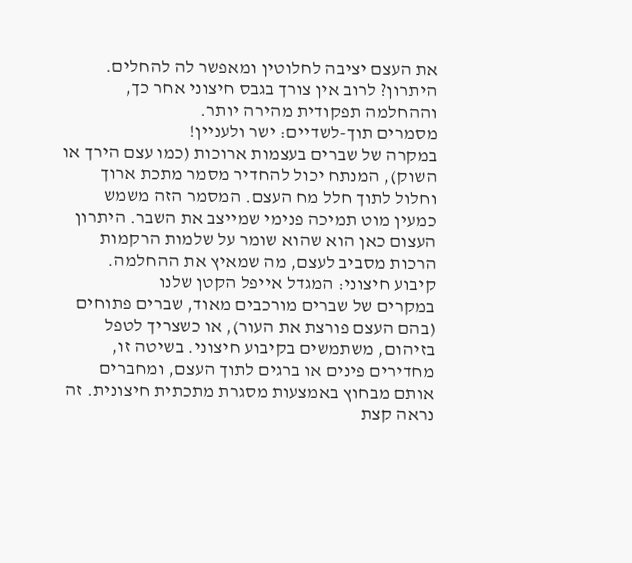את העצם יציבה לחלוטין ומאפשר לה להחלים. היתרון? לרוב אין צורך בגבס חיצוני אחר כך, וההחלמה תפקודית מהירה יותר.
מסמרים תוך-לשדיים: ישר ולעניין!
במקרה של שברים בעצמות ארוכות (כמו עצם הירך או השוק), המנתח יכול להחדיר מסמר מתכת ארוך וחלול לתוך חלל מח העצם. המסמר הזה משמש כמעין מוט תמיכה פנימי שמייצב את השבר. היתרון העצום כאן הוא שהוא שומר על שלמות הרקמות הרכות מסביב לעצם, מה שמאיץ את ההחלמה.
קיבוע חיצוני: המגדל אייפל הקטן שלנו
במקרים של שברים מורכבים מאוד, שברים פתוחים (בהם העצם פורצת את העור), או כשצריך לטפל בזיהום, משתמשים בקיבוע חיצוני. בשיטה זו, מחדירים פינים או ברגים לתוך העצם, ומחברים אותם מבחוץ באמצעות מסגרת מתכתית חיצונית. זה נראה קצת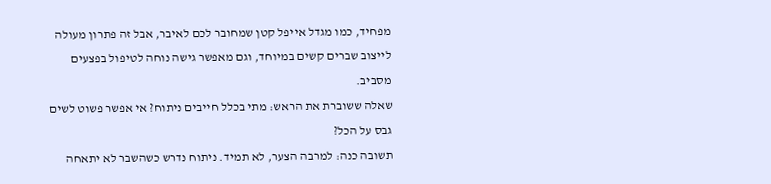מפחיד, כמו מגדל אייפל קטן שמחובר לכם לאיבר, אבל זה פתרון מעולה לייצוב שברים קשים במיוחד, וגם מאפשר גישה נוחה לטיפול בפצעים מסביב.
שאלה ששוברת את הראש: מתי בכלל חייבים ניתוח? אי אפשר פשוט לשים גבס על הכל?
תשובה כנה: למרבה הצער, לא תמיד. ניתוח נדרש כשהשבר לא יתאחה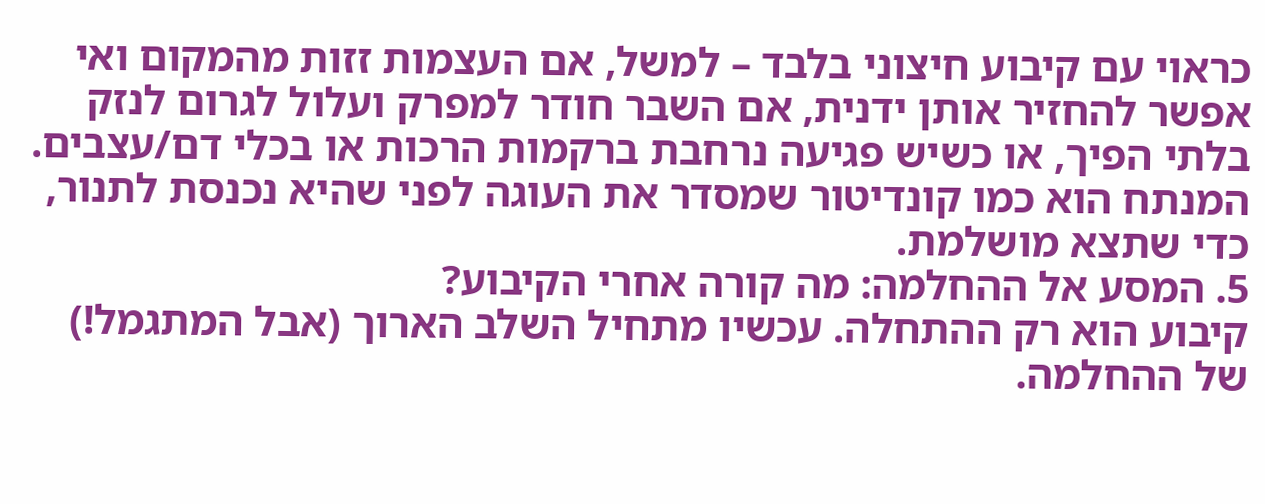כראוי עם קיבוע חיצוני בלבד – למשל, אם העצמות זזות מהמקום ואי אפשר להחזיר אותן ידנית, אם השבר חודר למפרק ועלול לגרום לנזק בלתי הפיך, או כשיש פגיעה נרחבת ברקמות הרכות או בכלי דם/עצבים. המנתח הוא כמו קונדיטור שמסדר את העוגה לפני שהיא נכנסת לתנור, כדי שתצא מושלמת.
5. המסע אל ההחלמה: מה קורה אחרי הקיבוע?
קיבוע הוא רק ההתחלה. עכשיו מתחיל השלב הארוך (אבל המתגמל!) של ההחלמה.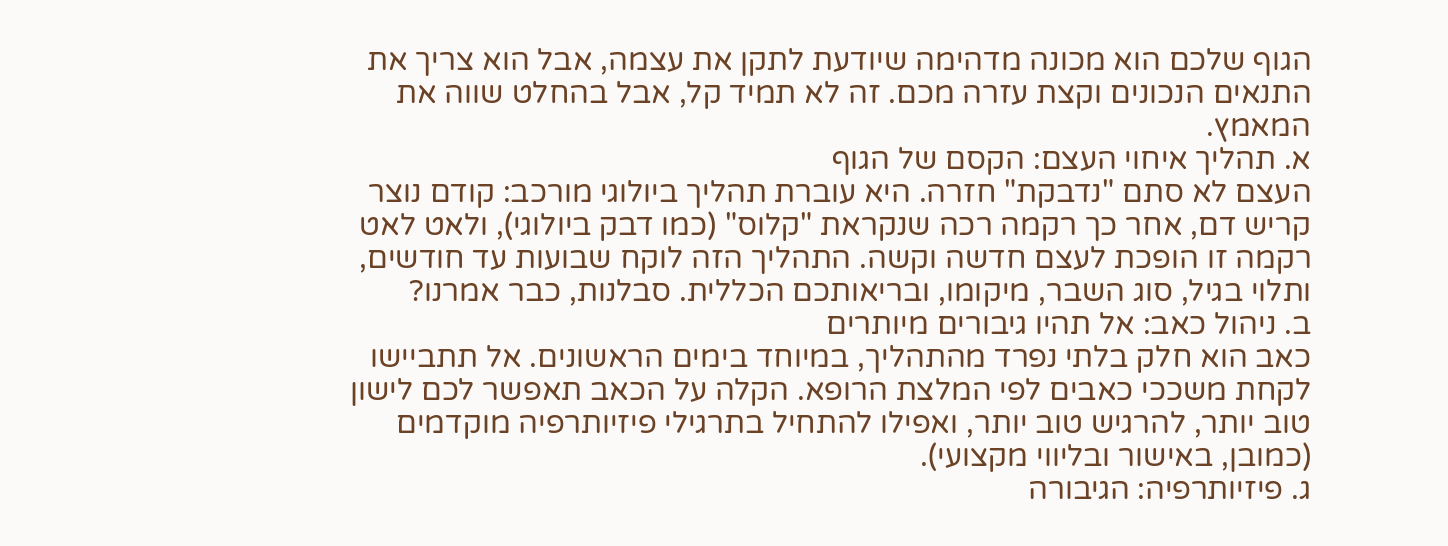הגוף שלכם הוא מכונה מדהימה שיודעת לתקן את עצמה, אבל הוא צריך את התנאים הנכונים וקצת עזרה מכם. זה לא תמיד קל, אבל בהחלט שווה את המאמץ.
א. תהליך איחוי העצם: הקסם של הגוף
העצם לא סתם "נדבקת" חזרה. היא עוברת תהליך ביולוגי מורכב: קודם נוצר קריש דם, אחר כך רקמה רכה שנקראת "קלוס" (כמו דבק ביולוגי), ולאט לאט רקמה זו הופכת לעצם חדשה וקשה. התהליך הזה לוקח שבועות עד חודשים, ותלוי בגיל, סוג השבר, מיקומו, ובריאותכם הכללית. סבלנות, כבר אמרנו?
ב. ניהול כאב: אל תהיו גיבורים מיותרים
כאב הוא חלק בלתי נפרד מהתהליך, במיוחד בימים הראשונים. אל תתביישו לקחת משככי כאבים לפי המלצת הרופא. הקלה על הכאב תאפשר לכם לישון טוב יותר, להרגיש טוב יותר, ואפילו להתחיל בתרגילי פיזיותרפיה מוקדמים (כמובן, באישור ובליווי מקצועי).
ג. פיזיותרפיה: הגיבורה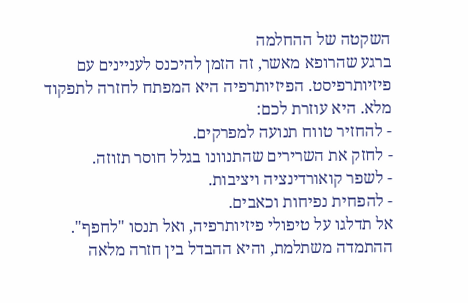השקטה של ההחלמה
ברגע שהרופא מאשר, זה הזמן להיכנס לעניינים עם פיזיותרפיסט. הפיזיותרפיה היא המפתח לחזרה לתפקוד מלא. היא עוזרת לכם:
- להחזיר טווח תנועה למפרקים.
- לחזק את השרירים שהתנוונו בגלל חוסר תזוזה.
- לשפר קואורדינציה ויציבות.
- להפחית נפיחות וכאבים.
אל תדלגו על טיפולי פיזיותרפיה, ואל תנסו "לחפף". ההתמדה משתלמת, והיא ההבדל בין חזרה מלאה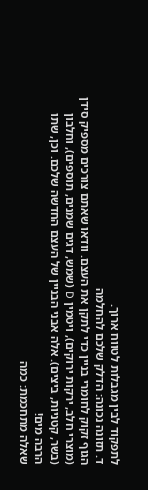לתפקוד לבין מגבלות לטווח ארוך.
ד. תזונה נכונה: הדלק שלכם להחלמה
הגוף זקוק לחומרי בניין כדי לתקן את העצם. וודאו שאתם צורכים מספיק סידן (מוצרי חלב, ירקות ירוקים), ויטמין D (שמש, דגים שמנים, תוספים), וחלבון (בשר, קטניות, ביצים). אלה אבני הבניין של העצם החדשה שלכם. וכן, שתו הרבה מים!
שאלה מתחכמת: כמה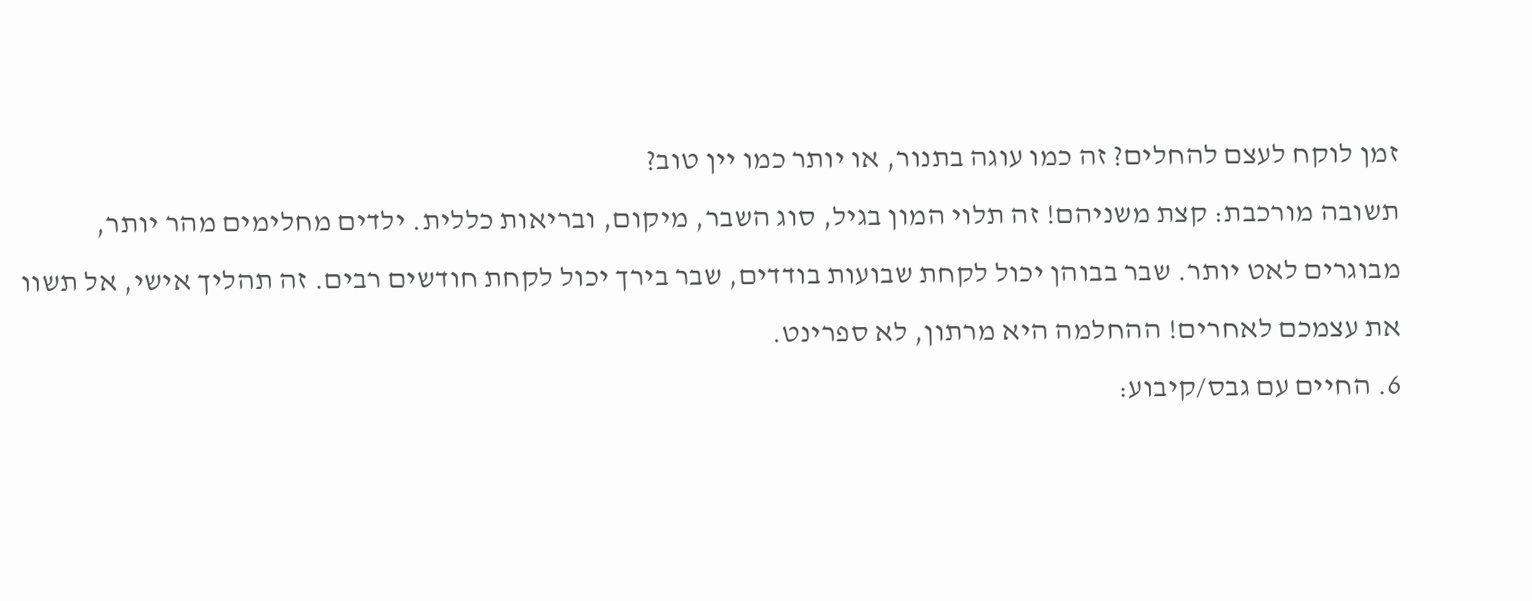זמן לוקח לעצם להחלים? זה כמו עוגה בתנור, או יותר כמו יין טוב?
תשובה מורכבת: קצת משניהם! זה תלוי המון בגיל, סוג השבר, מיקום, ובריאות כללית. ילדים מחלימים מהר יותר, מבוגרים לאט יותר. שבר בבוהן יכול לקחת שבועות בודדים, שבר בירך יכול לקחת חודשים רבים. זה תהליך אישי, אל תשוו את עצמכם לאחרים! ההחלמה היא מרתון, לא ספרינט.
6. החיים עם גבס/קיבוע: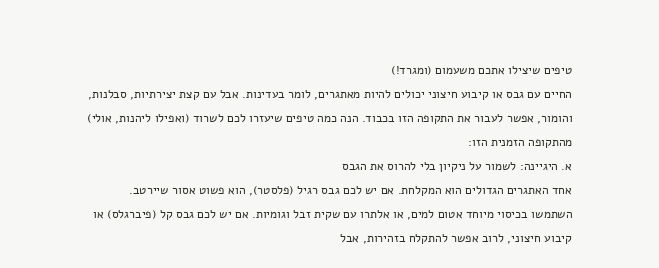טיפים שיצילו אתכם משעמום (ומגרד!)
החיים עם גבס או קיבוע חיצוני יכולים להיות מאתגרים, לומר בעדינות. אבל עם קצת יצירתיות, סבלנות, והומור, אפשר לעבור את התקופה הזו בכבוד. הנה כמה טיפים שיעזרו לכם לשרוד (ואפילו ליהנות, אולי) מהתקופה הזמנית הזו:
א. היגיינה: לשמור על ניקיון בלי להרוס את הגבס
אחד האתגרים הגדולים הוא המקלחת. אם יש לכם גבס רגיל (פלסטר), הוא פשוט אסור שיירטב. השתמשו בכיסוי מיוחד אטום למים, או אלתרו עם שקית זבל וגומיות. אם יש לכם גבס קל (פיברגלס) או קיבוע חיצוני, לרוב אפשר להתקלח בזהירות, אבל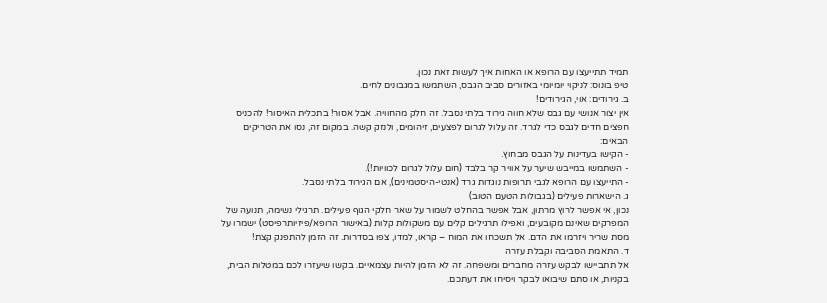תמיד תתייעצו עם הרופא או האחות איך לעשות זאת נכון.
טיפ בונוס: לניקוי יומיומי באזורים סביב הגבס, השתמשו במגבונים לחים.
ב. גירודים: אוי, הגירודים!
אין יצור אנושי עם גבס שלא חווה גירוד בלתי נסבל. זה חלק מהחוויה. אבל אסור! בתכלית האיסור! להכניס חפצים חדים לגבס כדי לגרד. זה עלול לגרום לפצעים, זיהומים, ולנזק קשה. במקום זה, נסו את הטריקים הבאים:
- הקישו בעדינות על הגבס מבחוץ.
- השתמשו במייבש שיער על אוויר קר בלבד (חום עלול לגרום לכוויות!).
- התייעצו עם הרופא לגבי תרופות נוגדות גרד (אנטי-היסטמינים), אם הגירוד בלתי נסבל.
ג. הישארות פעילים (בגבולות הטעם הטוב)
נכון, אי אפשר לרוץ מרתון, אבל אפשר בהחלט לשמור על שאר חלקי הגוף פעילים. תרגילי נשימה, תנועה של המפרקים שאינם מקובעים, ואפילו תרגילים קלים עם משקולות קלות (באישור הרופא/פיזיותרפיסט) ישמרו על מסת שריר ויזרמו את הדם. אל תשכחו את המוח – קראו, למדו, צפו בסדרות. זה הזמן להתפנק קצת!
ד. התאמת הסביבה וקבלת עזרה
אל תתביישו לבקש עזרה מחברים ומשפחה. זה לא הזמן להיות עצמאיים. בקשו שיעזרו לכם במטלות הבית, בקניות, או סתם שיבואו לבקר ויסיחו את דעתכם.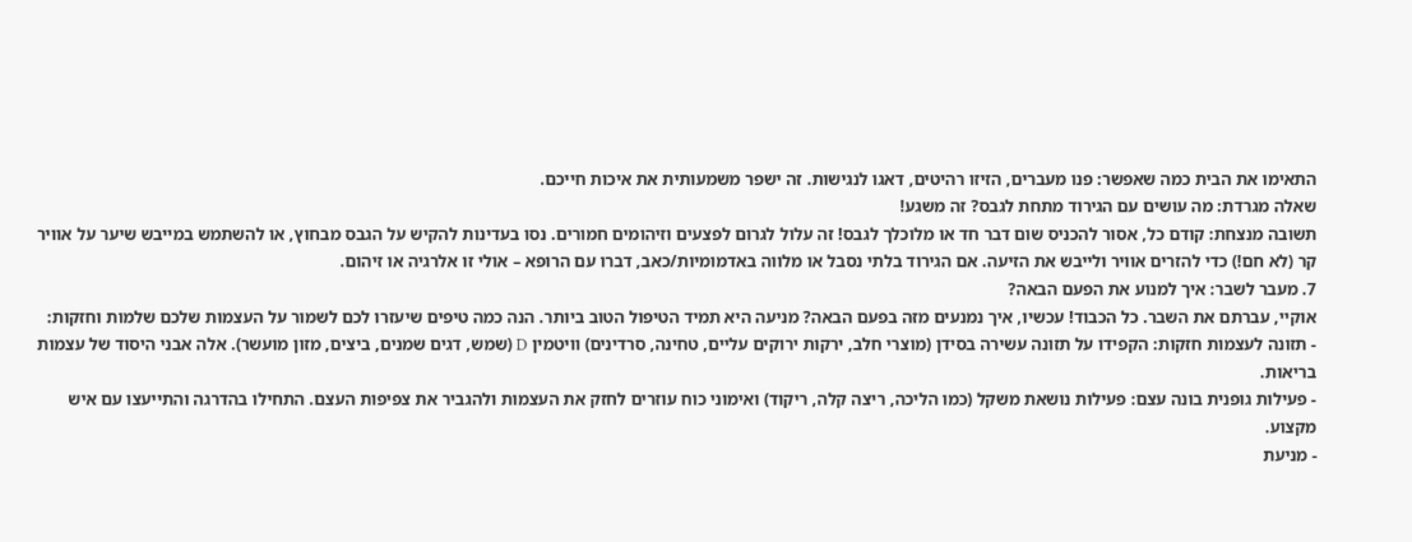התאימו את הבית כמה שאפשר: פנו מעברים, הזיזו רהיטים, דאגו לנגישות. זה ישפר משמעותית את איכות חייכם.
שאלה מגרדת: מה עושים עם הגירוד מתחת לגבס? זה משגע!
תשובה מנצחת: קודם כל, אסור להכניס שום דבר חד או מלוכלך לגבס! זה עלול לגרום לפצעים וזיהומים חמורים. נסו בעדינות להקיש על הגבס מבחוץ, או להשתמש במייבש שיער על אוויר קר (לא חם!) כדי להזרים אוויר ולייבש את הזיעה. אם הגירוד בלתי נסבל או מלווה באדמומיות/כאב, דברו עם הרופא – אולי זו אלרגיה או זיהום.
7. מעבר לשבר: איך למנוע את הפעם הבאה?
אוקיי, עברתם את השבר. כל הכבוד! עכשיו, איך נמנעים מזה בפעם הבאה? מניעה היא תמיד הטיפול הטוב ביותר. הנה כמה טיפים שיעזרו לכם לשמור על העצמות שלכם שלמות וחזקות:
- תזונה לעצמות חזקות: הקפידו על תזונה עשירה בסידן (מוצרי חלב, ירקות ירוקים עליים, טחינה, סרדינים) וויטמין D (שמש, דגים שמנים, ביצים, מזון מועשר). אלה אבני היסוד של עצמות בריאות.
- פעילות גופנית בונה עצם: פעילות נושאת משקל (כמו הליכה, ריצה קלה, ריקוד) ואימוני כוח עוזרים לחזק את העצמות ולהגביר את צפיפות העצם. התחילו בהדרגה והתייעצו עם איש מקצוע.
- מניעת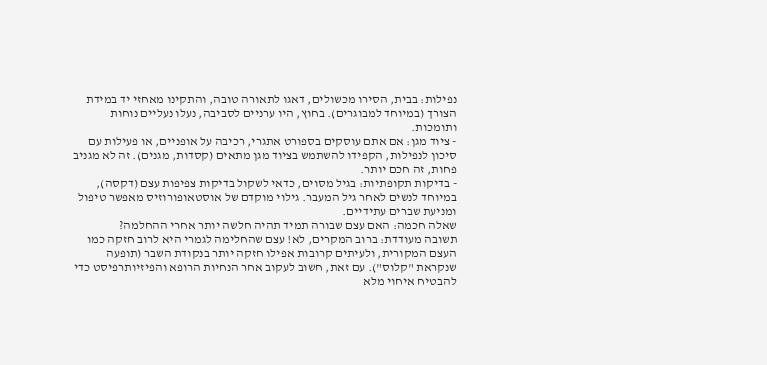נפילות: בבית, הסירו מכשולים, דאגו לתאורה טובה, והתקינו מאחזי יד במידת הצורך (במיוחד למבוגרים). בחוץ, היו ערניים לסביבה, נעלו נעליים נוחות ותומכות.
- ציוד מגן: אם אתם עוסקים בספורט אתגרי, רכיבה על אופניים, או פעילות עם סיכון לנפילות, הקפידו להשתמש בציוד מגן מתאים (קסדות, מגנים). זה לא מגניב פחות, זה חכם יותר.
- בדיקות תקופתיות: בגיל מסוים, כדאי לשקול בדיקות צפיפות עצם (דקסה), במיוחד לנשים לאחר גיל המעבר. גילוי מוקדם של אוסטאופורוזיס מאפשר טיפול ומניעת שברים עתידיים.
שאלה חכמה: האם עצם שבורה תמיד תהיה חלשה יותר אחרי ההחלמה?
תשובה מעודדת: ברוב המקרים, לא! עצם שהחלימה לגמרי היא לרוב חזקה כמו העצם המקורית, ולעיתים קרובות אפילו חזקה יותר בנקודת השבר (תופעה שנקראת "קלוס"). עם זאת, חשוב לעקוב אחר הנחיות הרופא והפיזיותרפיסט כדי להבטיח איחוי מלא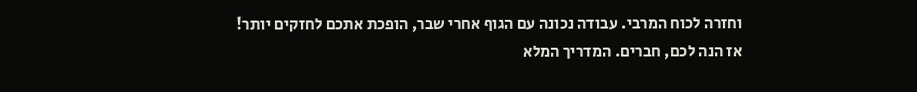וחזרה לכוח המרבי. עבודה נכונה עם הגוף אחרי שבר, הופכת אתכם לחזקים יותר!
אז הנה לכם, חברים. המדריך המלא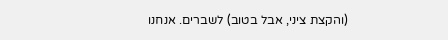(והקצת ציני, אבל בטוב) לשברים. אנחנו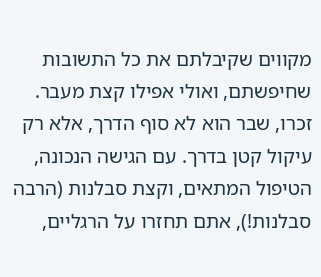מקווים שקיבלתם את כל התשובות שחיפשתם, ואולי אפילו קצת מעבר. זכרו, שבר הוא לא סוף הדרך, אלא רק עיקול קטן בדרך. עם הגישה הנכונה, הטיפול המתאים, וקצת סבלנות (הרבה סבלנות!), אתם תחזרו על הרגליים,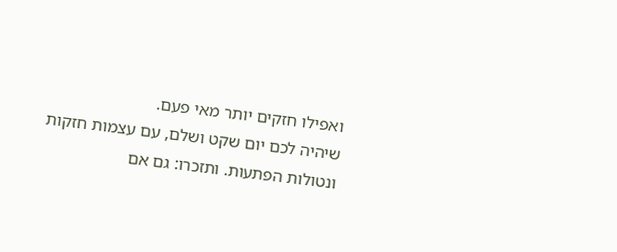ואפילו חזקים יותר מאי פעם.
שיהיה לכם יום שקט ושלם, עם עצמות חזקות ונטולות הפתעות. ותזכרו: גם אם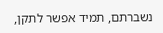נשברתם, תמיד אפשר לתקן,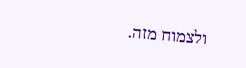ולצמוח מזה.